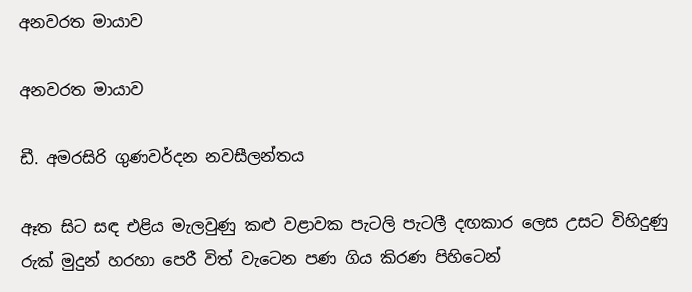අනවරත මායාව

අනවරත මායාව

ඩී. අමරසිරි ගුණවර්දන නවසීලන්තය

ඈත සිට සඳ එළිය මැලවුණු කළු වළාවක පැටලි පැටලී දඟකාර ලෙස උසට විහිදුණු රුක් මුදුන් හරහා පෙරී විත් වැටෙන පණ ගිය කිරණ පිහිටෙන්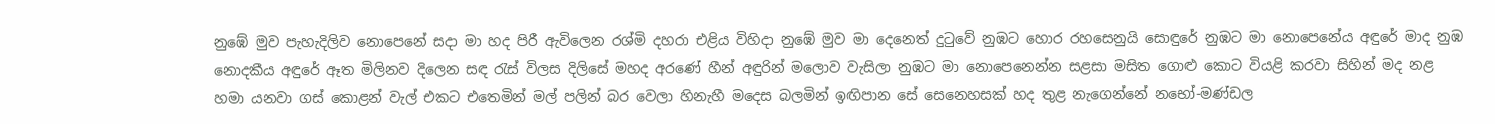නුඹේ මුව පැහැදිලිව නොපෙනේ සදා මා හද පිරී ඇවිලෙන රශ්මි දහරා එළිය විහිදා නුඹේ මුව මා දෙනෙත් දුටුවේ නුඹට හොර රහසෙනුයි සොඳුරේ නුඹට මා නොපෙනේය අඳුරේ මාද නුඹ නොදකීය අඳුරේ ඈත මිලිනව දිලෙන සඳ රැස් විලස දිලිසේ මහද අරණේ හීන් අඳුරින් මලොව වැසිලා නුඹට මා නොපෙනෙන්න සළසා මසිත ගොළු කොට වියළි කරවා සිහින් මද නළ හමා යනවා ගස් කොළන් වැල් එකට එතෙමින් මල් පලින් බර වෙලා හිනැහී මදෙස බලමින් ඉඟිපාන සේ සෙනෙහසක් හද තුළ නැගෙන්නේ නභෝ-මණ්ඩල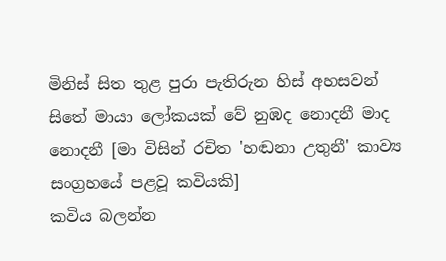මිනිස් සිත තුළ පුරා පැතිරුන හිස් අහසවන් සිතේ මායා ලෝකයක් වේ නුඹද නොදනී මාද නොදනී [මා විසින් රචිත 'හඬනා උතුනී' කාව්‍ය සංග්‍රහයේ පළවූ කවියකි]
කවිය බලන්න